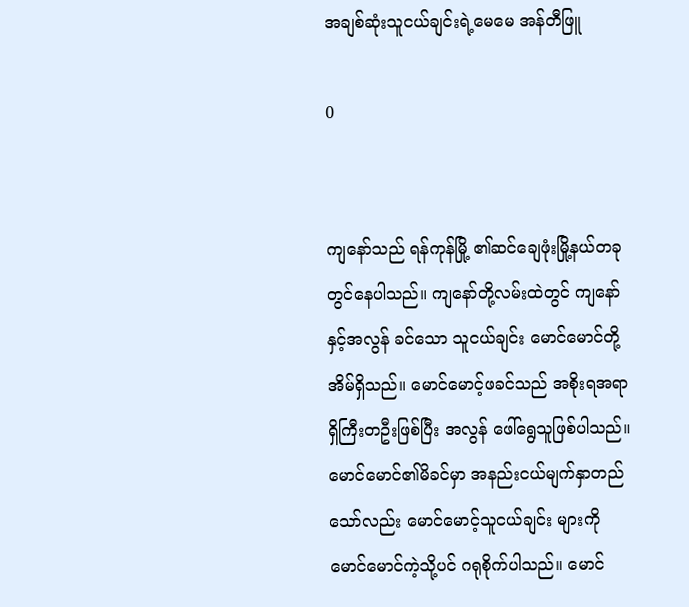အချစ်ဆုံးသူငယ်ချင်းရဲ့မေမေ အန်တီဖြူ

0


ကျနော်သည် ရန်ကုန်မြို့ ၏ဆင်ချေဖုံးမြို့နယ်တခုတွင်နေပါသည်။ ကျနော်တို့လမ်းထဲတွင် ကျနော် နှင့်အလွန် ခင်သော သူငယ်ချင်း မောင်မောင်တို့အိမ်ရှိသည်။ မောင်မောင့်ဖခင်သည် အစိုးရအရာရှိကြီးတဦးဖြစ်ပြီး အလွန် ဖေါ်ရွေသူဖြစ်ပါသည်။ မောင်မောင်၏မိခင်မှာ အနည်းငယ်မျက်နှာတည်သော်လည်း မောင်မောင့်သူငယ်ချင်း များကို မောင်မောင်ကဲ့သို့ပင် ဂရုစိုက်ပါသည်။ မောင်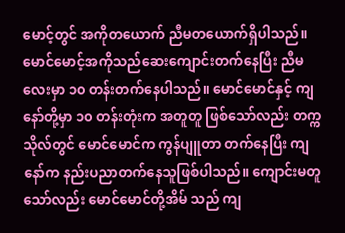မောင့်တွင် အကိုတယောက် ညီမတယောက်ရှိပါသည်။ မောင်မောင့်အကိုသည်ဆေးကျောင်းတက်နေပြီး ညီမလေးမှာ ၁၀ တန်းတက်နေပါသည်။ မောင်မောင်နှင့် ကျနော်တို့မှာ ၁၀ တန်းတုံးက အတူတူ ဖြစ်သော်လည်း တက္ကသိုလ်တွင် မောင်မောင်က ကွန်ပျူတာ တက်နေပြီး ကျနော်က နည်းပညာတက်နေသူဖြစ်ပါသည်။ ကျောင်းမတူသော်လည်း မောင်မောင်တို့အိမ် သည် ကျ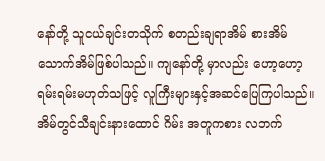နော်တို့ သူငယ်ချင်းတသိုက် စတည်းချရာအိမ် စားအိမ်သောက်အိမ်ဖြစ်ပါသည်။ ကျနော်တို့ မှာလည်း ဟော့ဟော့ ရမ်းရမ်းမဟုတ်သဖြင့် လူကြီးများနှင့်အဆင်ပြေကြပါသည်။ အိမ်တွင်သီချင်းနားထောင် ဂိမ်း အတူကစား လဘက်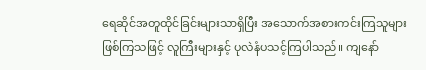ရေဆိုင်အတူထိုင်ခြင်းများသာရှိပြီး အသောက်အစားကင်းကြသူများဖြစ်ကြသဖြင့် လူကြီးများနှင့် ပုလဲနံပသင့်ကြပါသည်။ ကျနော်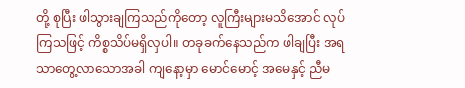တို့ စုပြီး ဖါသွားချကြသည်ကိုတော့ လူကြီးများမသိအောင် လုပ်ကြသဖြင့် ကိစ္စသိပ်မရှိလှပါ။ တခုခက်နေသည်က ဖါချပြီး အရသာတွေ့လာသောအခါ ကျနော့မှာ မောင်မောင့် အမေနှင့် ညီမ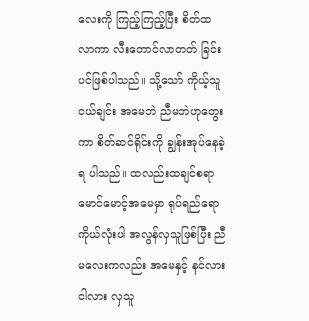လေးကို ကြည့်ကြည့်ပြီး စိတ်ထ လာကာ လီးတောင်လာတတ် ခြင်းပင်ဖြစ်ပါသည်။ သို့သော် ကိုယ့်သူငယ်ချင်း အမေဘဲ ညီမဘဲဟုတွေးကာ စိတ်ဆင်ရိုင်းကို ချွန်းအုပ်နေခဲ့ရ ပါသည်။ ထလည်းထချင်စရာ မောင်မောင့်အမေမှာ ရုပ်ရည်ရော ကိုယ်လုံးပါ အလွန်လှသူဖြစ်ပြီး ညီမလေးကလည်း အမေနှင့် နင်လားငါလား လှသူ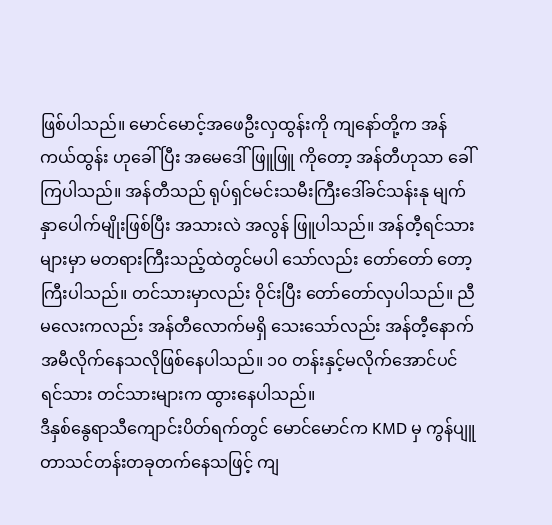ဖြစ်ပါသည်။ မောင်မောင့်အဖေဦးလှထွန်းကို ကျနော်တို့က အန်ကယ်ထွန်း ဟုခေါ်ပြီး အမေဒေါ်ဖြူဖြူ ကိုတော့ အန်တီဟုသာ ခေါ်ကြပါသည်။ အန်တီသည် ရုပ်ရှင်မင်းသမီးကြီးဒေါ်ခင်သန်းနု မျက်နှာပေါက်မျိုးဖြစ်ပြီး အသားလဲ အလွန် ဖြူပါသည်။ အန်တီ့ရင်သားများမှာ မတရားကြီးသည့်ထဲတွင်မပါ သော်လည်း တော်တော် တော့ ကြီးပါသည်။ တင်သားမှာလည်း ဝိုင်းပြီး တော်တော်လှပါသည်။ ညီမလေးကလည်း အန်တီလောက်မရှိ သေးသော်လည်း အန်တီ့နောက်အမီလိုက်နေသလိုဖြစ်နေပါသည်။ ၁၀ တန်းနှင့်မလိုက်အောင်ပင် ရင်သား တင်သားများက ထွားနေပါသည်။
ဒီနှစ်နွေရာသီကျောင်းပိတ်ရက်တွင် မောင်မောင်က KMD မှ ကွန်ပျူတာသင်တန်းတခုတက်နေသဖြင့် ကျ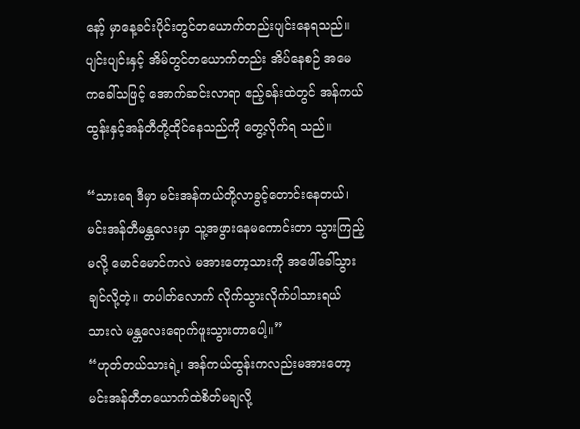နော့် မှာနေ့ခင်းပိုင်းတွင်တယောက်တည်းပျင်းနေရသည်။ ပျင်းပျင်းနှင့် အိမ်တွင်တယောက်တည်း အိပ်နေစဉ် အမေ ကခေါ်သဖြင့် အောက်ဆင်းလာရာ ဧည့်ခန်းထဲတွင် အန်ကယ်ထွန်းနှင့်အန်တီတို့ထိုင်နေသည်ကို တွေ့လိုက်ရ သည်။

“သားရေ ဒီမှာ မင်းအန်ကယ်တို့လာခွင့်တောင်းနေတယ်၊ မင်းအန်တီမန္တလေးမှာ သူ့အဖွားနေမကောင်းတာ သွားကြည့်မလို့ မောင်မောင်ကလဲ မအားတော့သားကို အဖေါ်ခေါ်သွားချင်လို့တဲ့။ တပါတ်လောက် လိုက်သွားလိုက်ပါသားရယ် သားလဲ မန္တလေးရောက်ဖူးသွားတာပေါ့။”
“ဟုတ်တယ်သားရဲ့၊ အန်ကယ်ထွန်းကလည်းမအားတော့ မင်းအန်တီတယောက်ထဲစိတ်မချလို့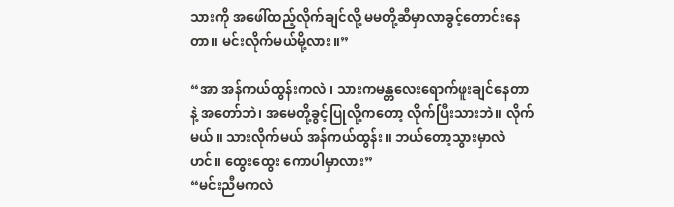သားကို အဖေါ်ထည့်လိုက်ချင်လို့ မမတို့ဆီမှာလာခွင့်တောင်းနေတာ။ မင်းလိုက်မယ်မို့လား။”

“အာ အန်ကယ်ထွန်းကလဲ၊ သားကမန္တလေးရောက်ဖူးချင်နေတာနဲ့ အတော်ဘဲ၊ အမေတို့ခွင့်ပြုလို့ကတော့ လိုက်ပြီးသားဘဲ။ လိုက်မယ်။ သားလိုက်မယ် အန်ကယ်ထွန်း။ ဘယ်တော့သွားမှာလဲဟင်။ ထွေးထွေး ကောပါမှာလား”
“မင်းညီမကလဲ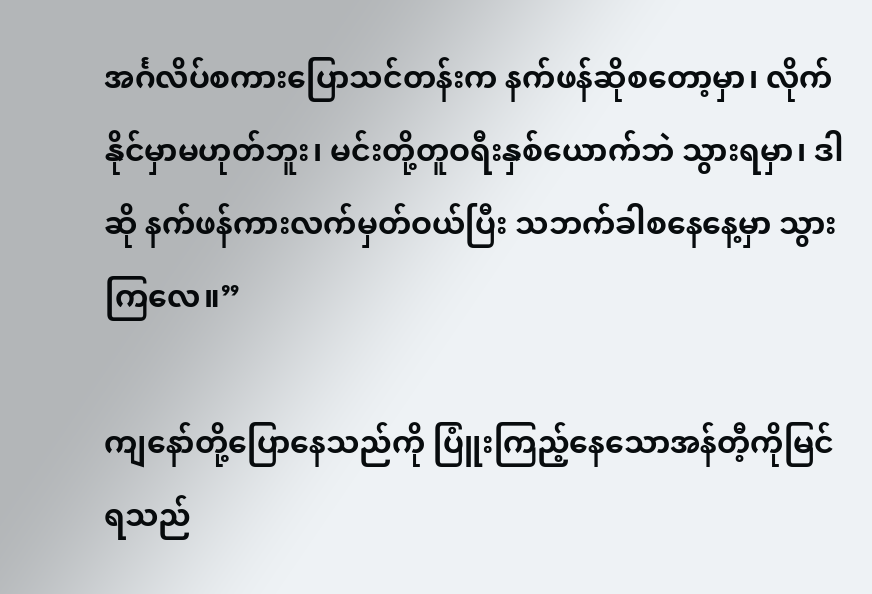အင်္ဂလိပ်စကားပြောသင်တန်းက နက်ဖန်ဆိုစတော့မှာ၊ လိုက်နိုင်မှာမဟုတ်ဘူး၊ မင်းတို့တူဝရီးနှစ်ယောက်ဘဲ သွားရမှာ၊ ဒါဆို နက်ဖန်ကားလက်မှတ်ဝယ်ပြီး သဘက်ခါစနေနေ့မှာ သွားကြလေ။”

ကျနော်တို့ပြောနေသည်ကို ပြူံးကြည့်နေသောအန်တီ့ကိုမြင်ရသည်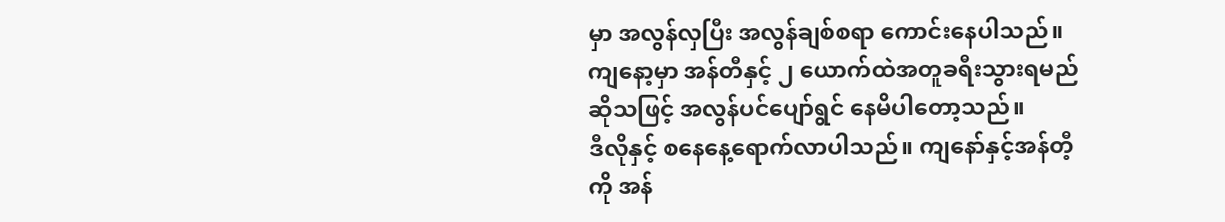မှာ အလွန်လှပြီး အလွန်ချစ်စရာ ကောင်းနေပါသည်။ ကျနော့မှာ အန်တီနှင့် ၂ ယောက်ထဲအတူခရီးသွားရမည်ဆိုသဖြင့် အလွန်ပင်ပျော်ရွင် နေမိပါတော့သည်။
ဒီလိုနှင့် စနေနေ့ရောက်လာပါသည်။ ကျနော်နှင့်အန်တီ့ကို အန်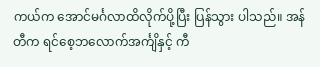ကယ်က အောင်မင်္ဂလာထိလိုက်ပို့ပြီး ပြန်သွား ပါသည်။ အန်တီက ရင်စေ့ဘလောက်အင်္ကျိနှင့် ကီ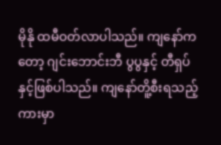မိုနို ထမီဝတ်လာပါသည်။ ကျနော်ကတော့ ဂျင်းဘောင်းဘီ ပွပွနှင့် တီရှပ်နှင့်ဖြစ်ပါသည်။ ကျနော်တိူ့စီးရသည့်ကားမှာ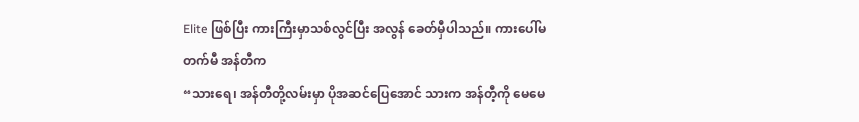Elite ဖြစ်ပြီး ကားကြီးမှာသစ်လွင်ပြီး အလွန် ခေတ်မှီပါသည်။ ကားပေါ်မတက်မီ အန်တီက
“သားရေ၊ အန်တီတို့လမ်းမှာ ပိုအဆင်ပြေအောင် သားက အန်တီ့ကို မေမေ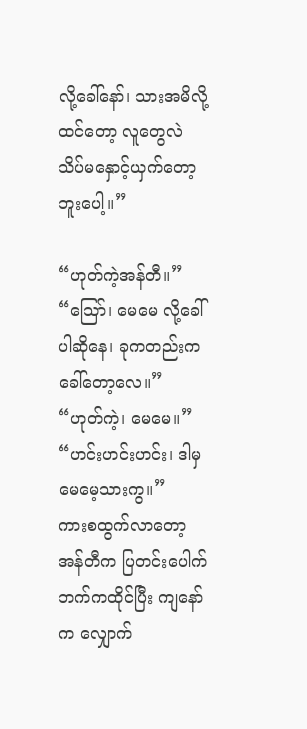လို့ခေါ်နော်၊ သားအမိလို့ထင်တော့ လူတွေလဲ သိပ်မနှောင့်ယှက်တော့ဘူးပေါ့။”

“ဟုတ်ကဲ့အန်တီ။”
“သြော်၊ မေမေ လို့ခေါ်ပါဆိုနေ၊ ခုကတည်းကခေါ်တော့လေ။”
“ဟုတ်ကဲ့၊ မေမေ။”
“ဟင်းဟင်းဟင်း၊ ဒါမှ မေမေ့သားကွ။”
ကားစထွက်လာတော့ အန်တီက ပြတင်းပေါက်ဘက်ကထိုင်ပြီး ကျနော်က လျှောက်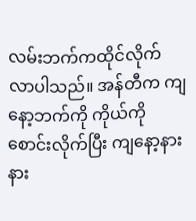လမ်းဘက်ကထိုင်လိုက် လာပါသည်။ အန်တီက ကျနော့ဘက်ကို ကိုယ်ကိုစောင်းလိုက်ပြီး ကျနော့နားနား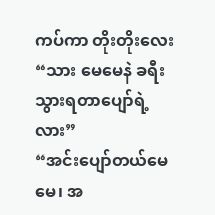ကပ်ကာ တိုးတိုးလေး
“သား မေမေနဲ ခရီးသွားရတာပျော်ရဲ့လား”
“အင်းပျော်တယ်မေမေ၊ အ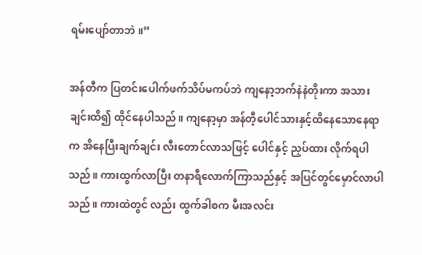ရမ်းပျော်တာဘဲ။”

အန်တီက ပြတင်းပေါက်ဖက်သိပ်မကပ်ဘဲ ကျနော့ဘက်နဲနဲတိုးကာ အသားချင်းထိ၍ ထိုင်နေပါသည်။ ကျနော့မှာ အန်တီ့ပေါင်သားနှင့်ထိနေသောနေရာက အိနေပြီးချက်ချင်း လီးတောင်လာသဖြင့် ပေါင်နှင့် ညှပ်ထား လိုက်ရပါသည်။ ကားထွက်လာပြီး တနာရီလောက်ကြာသည်နှင့် အပြင်တွင်မှောင်လာပါသည်။ ကားထဲတွင် လည်း ထွက်ခါစက မီးအလင်း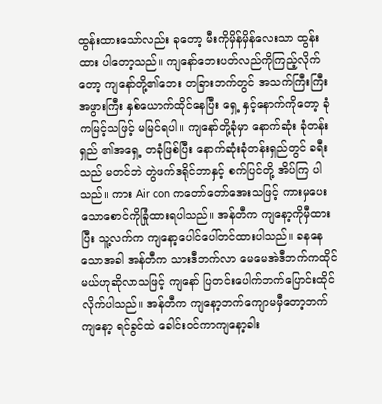ထွန်းထားသော်လည်း ခုတော့ မီးကိုမှိန်မှိန်လေးသာ ထွန်းထား ပါတော့သည်။ ကျနော်ဘေးပတ်လည်ကိုကြည့်လိုက်တော့ ကျနော်တို့၏ဘေး တခြားဘက်တွင် အသက်ကြီးကြီး အဖွားကြီး နှစ်ယောက်ထိုင်နေပြီး ရှေ့ နှင့်နောက်ကိုတော့ ခုံကမြင့်သဖြင့် မမြင်ရပါ။ ကျနော်တို့ခုံမှာ နောက်ဆုံး ခုံတန်းရှည် ၏အရှေ့ တခုံဖြစ်ပြီး နောက်ဆုံးခုံတန်းရှည်တွင် ခရီးသည် မတင်ဘဲ တွဲဖက်ဒရိုင်ဘာနှင့် စက်ပြင်တို့ အိပ်ကြ ပါသည်။ ကား Air con ကတော်တော်အေးသဖြင့် ကားမှပေးသောစောင်ကိုခြုံထားရပါသည်။ အန်တီက ကျနော့ကိုမှီထားပြီး သူ့လက်က ကျနော့ပေါင်ပေါ်တင်ထားပါသည်။ ခနနေသောအခါ အန်တီက သားဒီဘက်လာ မေမေအဲဒီဘက်ကထိုင်မယ်ဟုဆိုလာသဖြင့် ကျနော် ပြတင်းပေါက်ဘက်ပြောင်းထိုင်လိုက်ပါသည်။ အန်တီက ကျနော့ဘက်ကျောမမှီတော့ဘက် ကျနော့ ရင်ခွင်ထဲ ခေါင်းဝင်ကာကျနော့ခါး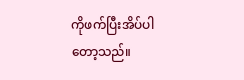ကိုဖက်ပြီးအိပ်ပါတော့သည်။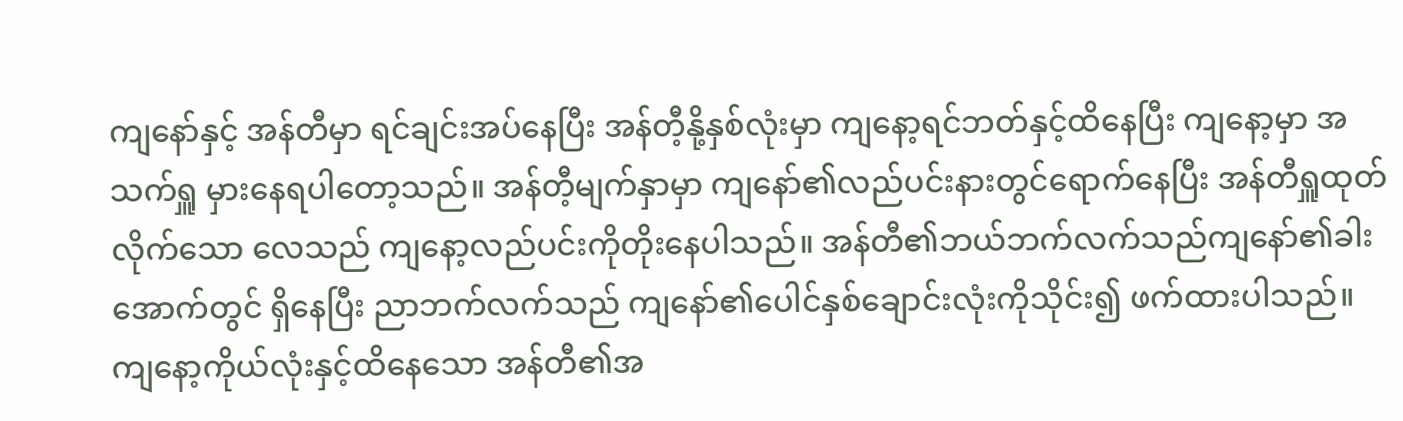ကျနော်နှင့် အန်တီမှာ ရင်ချင်းအပ်နေပြီး အန်တီ့နို့နှစ်လုံးမှာ ကျနော့ရင်ဘတ်နှင့်ထိနေပြီး ကျနော့မှာ အသက်ရှူ မှားနေရပါတော့သည်။ အန်တီ့မျက်နှာမှာ ကျနော်၏လည်ပင်းနားတွင်ရောက်နေပြီး အန်တီရှူထုတ်လိုက်သော လေသည် ကျနော့လည်ပင်းကိုတိုးနေပါသည်။ အန်တီ၏ဘယ်ဘက်လက်သည်ကျနော်၏ခါးအောက်တွင် ရှိနေပြီး ညာဘက်လက်သည် ကျနော်၏ပေါင်နှစ်ချောင်းလုံးကိုသိုင်း၍ ဖက်ထားပါသည်။ ကျနော့ကိုယ်လုံးနှင့်ထိနေသော အန်တီ၏အ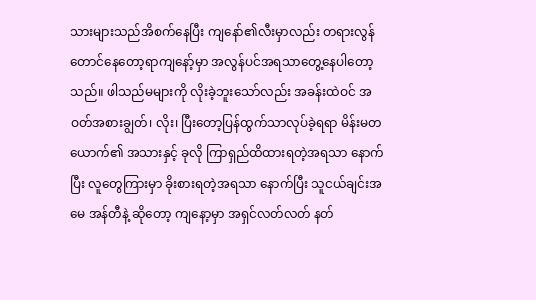သားများသည်အိစက်နေပြီး ကျနော်၏လီးမှာလည်း တရားလွန် တောင်နေတော့ရာကျနော့်မှာ အလွန်ပင်အရသာတွေ့နေပါတော့သည်။ ဖါသည်မများကို လိုးခဲ့ဘူးသော်လည်း အခန်းထဲဝင် အဝတ်အစားချွတ်၊ လိုး၊ ပြီးတော့ပြန်ထွက်သာလုပ်ခဲ့ရရာ မိန်းမတယောက်၏ အသားနှင့် ခုလို ကြာရှည်ထိထားရတဲ့အရသာ နောက်ပြီး လူတွေကြားမှာ ခိုးစားရတဲ့အရသာ နောက်ပြီး သူငယ်ချင်းအမေ အန်တီနဲ့ ဆိုတော့ ကျနော့မှာ အရှင်လတ်လတ် နတ်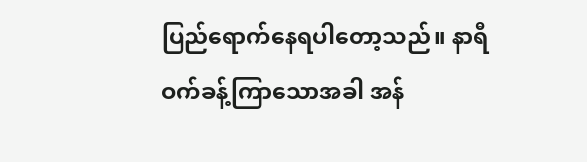ပြည်ရောက်နေရပါတော့သည်။ နာရီဝက်ခန့်ကြာသောအခါ အန်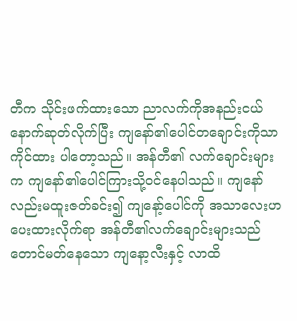တီက သိုင်းဖက်ထားသော ညာလက်ကိုအနည်းငယ်နောက်ဆုတ်လိုက်ပြီး ကျနော်၏ပေါင်တချောင်းကိုသာ ကိုင်ထား ပါတော့သည်။ အန်တီ၏ လက်ချောင်းများက ကျနော်၏ပေါင်ကြားသို့ဝင်နေပါသည်။ ကျနော်လည်းမထူးဇတ်ခင်း၍ ကျနော့်ပေါင်ကို အသာလေးဟပေးထားလိုက်ရာ အန်တီ၏လက်ချောင်းများသည် တောင်မတ်နေသော ကျနော့လီးနှင့် လာထိ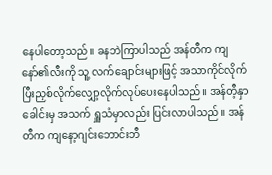နေပါတော့သည်။ ခနဘဲကြာပါသည် အန်တီက ကျနော်၏လီးကို သူ့ လက်ချောင်းများဖြင့် အသာကိုင်လိုက်ပြီးညှစ်လိုက်လျှော့လိုက်လုပ်ပေးနေပါသည်။ အန်တီ့နှာခေါင်းမှ အသက် ရှူသံမှာလည်း ပြင်းလာပါသည်။ အန်တီက ကျနော့ဂျင်းဘောင်းဘီ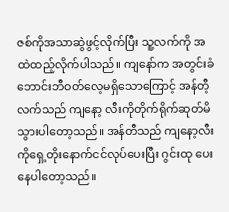ဇစ်ကိုအသာဆွဲဖွင့်လိုက်ပြီး သူ့လက်ကို အထဲထည့်လိုက်ပါသည်။ ကျနော်က အတွင်းခံဘောင်းဘီဝတ်လေ့မရှိသောကြောင့် အန်တီ့လက်သည် ကျနော့ လီးကိုတိုက်ရိုက်ဆုတ်မိသွားပါတော့သည်။ အန်တီသည် ကျနော့လီးကိုရှေ့တိုးနောက်ငင်လုပ်ပေးပြီး ဂွင်းထု ပေးနေပါတော့သည်။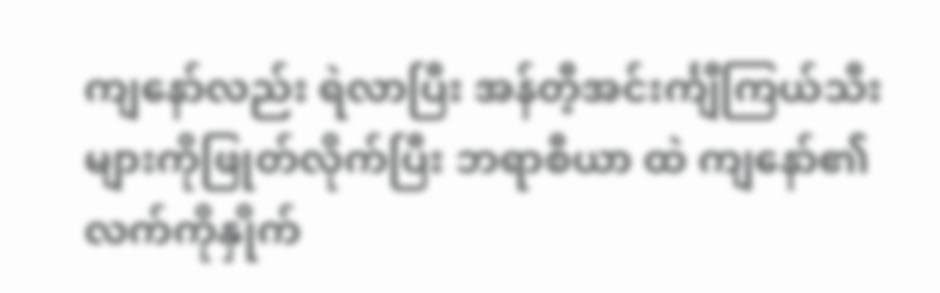ကျနော်လည်း ရဲလာပြီး အန်တီ့အင်းင်္ကျီကြယ်သီးများကိုဖြုတ်လိုက်ပြီး ဘရာစီယာ ထဲ ကျနော်၏လက်ကိုနှိုက်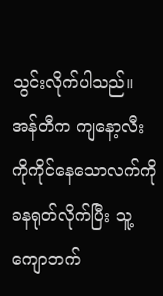သွင်းလိုက်ပါသည်။ အန်တီက ကျနော့လီးကိုကိုင်နေသောလက်ကို ခနရုတ်လိုက်ပြီး သူ့ကျောဘက်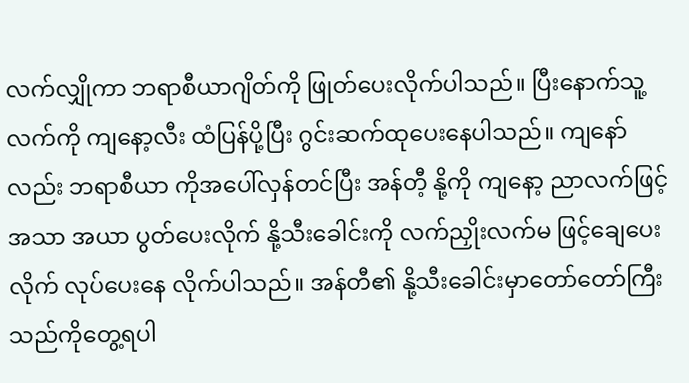လက်လျှိုကာ ဘရာစီယာဂျိတ်ကို ဖြုတ်ပေးလိုက်ပါသည်။ ပြီးနောက်သူ့လက်ကို ကျနော့လီး ထံပြန်ပို့ပြီး ဂွင်းဆက်ထုပေးနေပါသည်။ ကျနော်လည်း ဘရာစီယာ ကိုအပေါ်လှန်တင်ပြီး အန်တီ့ နို့ကို ကျနော့ ညာလက်ဖြင့် အသာ အယာ ပွတ်ပေးလိုက် နို့သီးခေါင်းကို လက်ညှိုးလက်မ ဖြင့်ချေပေးလိုက် လုပ်ပေးနေ လိုက်ပါသည်။ အန်တီ၏ နို့သီးခေါင်းမှာတော်တော်ကြီးသည်ကိုတွေ့ရပါ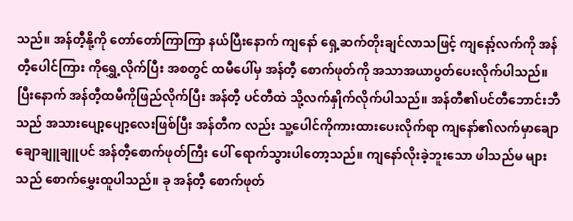သည်။ အန်တီ့နို့ကို တော်တော်ကြာကြာ နယ်ပြီးနောက် ကျနော် ရှေ့ဆက်တိုးချင်လာသဖြင့် ကျနော့်လက်ကို အန်တီ့ပေါင်ကြား ကိုရွှေ့လိုက်ပြီး အစတွင် ထမီပေါ်မှ အန်တီ့ စောက်ဖုတ်ကို အသာအယာပွတ်ပေးလိုက်ပါသည်။ ပြီးနောက် အန်တီ့ထမီကိုဖြည်လိုက်ပြီး အန်တီ့ ပင်တီထဲ သို့လက်နှိုက်လိုက်ပါသည်။ အန်တီ၏ပင်တီဘောင်းဘီ သည် အသားပျော့ပျော့လေးဖြစ်ပြီး အန်တီက လည်း သူ့ပေါင်ကိုကားထားပေးလိုက်ရာ ကျနော်၏လက်မှာချောချောချူချူပင် အန်တီ့စောက်ဖုတ်ကြီး ပေါ် ရောက်သွားပါတော့သည်။ ကျနော်လိုးခဲ့ဘူးသော ဖါသည်မ များသည် စောက်မွှေးထူပါသည်။ ခု အန်တီ့ စောက်ဖုတ်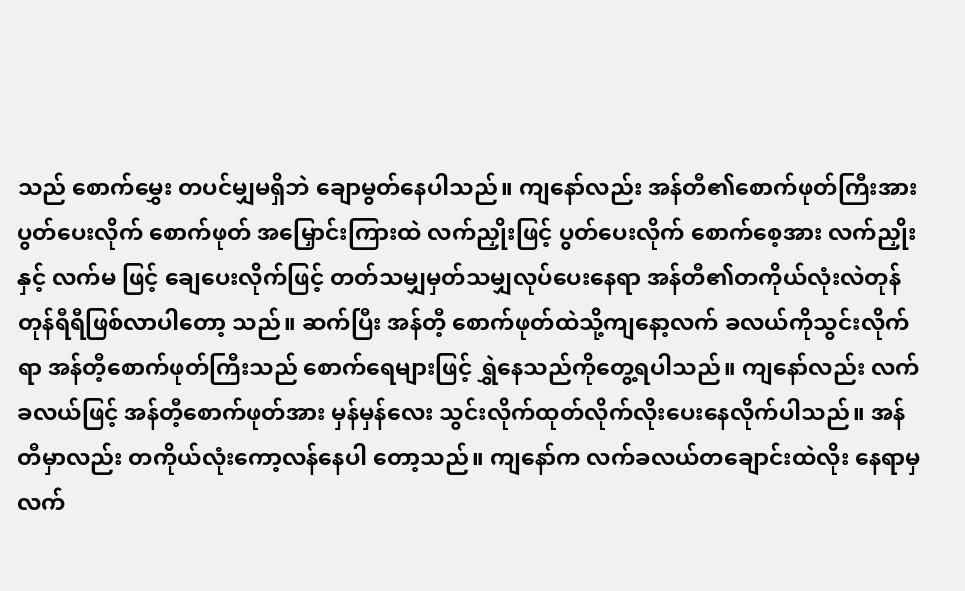သည် စောက်မွှေး တပင်မျှမရှိဘဲ ချောမွတ်နေပါသည်။ ကျနော်လည်း အန်တီ၏စောက်ဖုတ်ကြီးအား ပွတ်ပေးလိုက် စောက်ဖုတ် အမြှောင်းကြားထဲ လက်ညှိုးဖြင့် ပွတ်ပေးလိုက် စောက်စေ့အား လက်ညှိုးနှင့် လက်မ ဖြင့် ချေပေးလိုက်ဖြင့် တတ်သမျှမှတ်သမျှလုပ်ပေးနေရာ အန်တီ၏တကိုယ်လုံးလဲတုန်တုန်ရီရီဖြစ်လာပါတော့ သည်။ ဆက်ပြီး အန်တီ့ စောက်ဖုတ်ထဲသို့ကျနော့လက် ခလယ်ကိုသွင်းလိုက်ရာ အန်တီ့စောက်ဖုတ်ကြီးသည် စောက်ရေများဖြင့် ရွှဲနေသည်ကိုတွေ့ရပါသည်။ ကျနော်လည်း လက်ခလယ်ဖြင့် အန်တီ့စောက်ဖုတ်အား မှန်မှန်လေး သွင်းလိုက်ထုတ်လိုက်လိုးပေးနေလိုက်ပါသည်။ အန်တီမှာလည်း တကိုယ်လုံးကော့လန်နေပါ တော့သည်။ ကျနော်က လက်ခလယ်တချောင်းထဲလိုး နေရာမှ လက်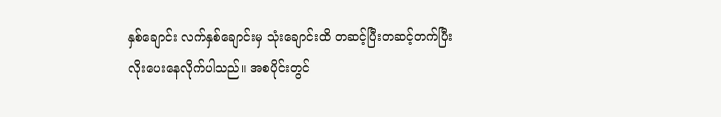နှစ်ချောင်း လက်နှစ်ချောင်းမှ သုံးချောင်းထိ တဆင့်ပြီးတဆင့်တက်ပြီး လိုးပေးနေလိုက်ပါသည်။ အစပိုင်းတွင်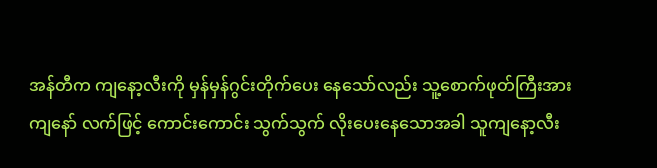အန်တီက ကျနော့လီးကို မှန်မှန်ဂွင်းတိုက်ပေး နေသော်လည်း သူ့စောက်ဖုတ်ကြီးအားကျနော် လက်ဖြင့် ကောင်းကောင်း သွက်သွက် လိုးပေးနေသောအခါ သူကျနော့လီး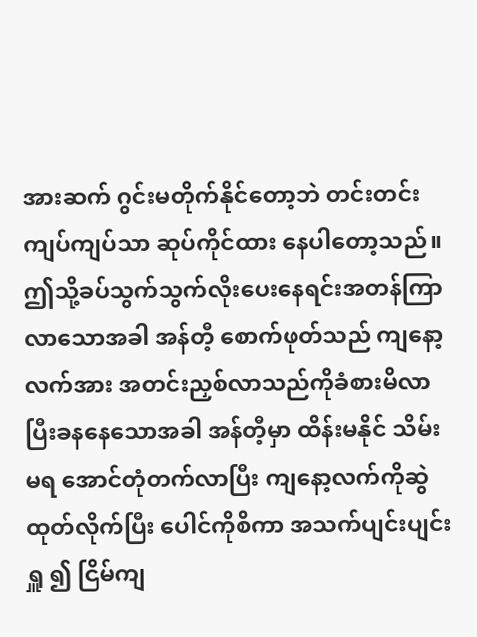အားဆက် ဂွင်းမတိုက်နိုင်တော့ဘဲ တင်းတင်း ကျပ်ကျပ်သာ ဆုပ်ကိုင်ထား နေပါတော့သည်။ ဤသို့ခပ်သွက်သွက်လိုးပေးနေရင်းအတန်ကြာလာသောအခါ အန်တီ့ စောက်ဖုတ်သည် ကျနော့လက်အား အတင်းညှစ်လာသည်ကိုခံစားမိလာပြီးခနနေသောအခါ အန်တီ့မှာ ထိန်းမနိုင် သိမ်းမရ အောင်တုံတက်လာပြီး ကျနော့လက်ကိုဆွဲထုတ်လိုက်ပြီး ပေါင်ကိုစိကာ အသက်ပျင်းပျင်းရှူ ၍ ငြိမ်ကျ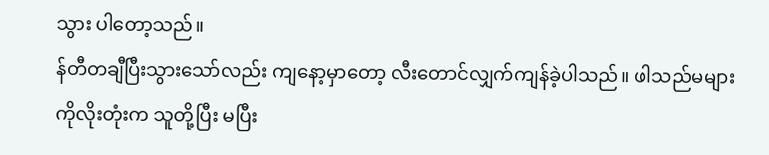သွား ပါတော့သည်။
န်တီတချီပြီးသွားသော်လည်း ကျနော့မှာတော့ လီးတောင်လျှက်ကျန်ခဲ့ပါသည်။ ဖါသည်မများကိုလိုးတုံးက သူတို့ပြီး မပြီး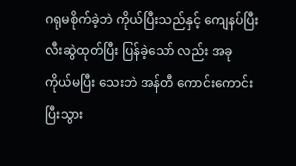ဂရုမစိုက်ခဲ့ဘဲ ကိုယ်ပြီးသည်နှင့် ကျေနပ်ပြီး လီးဆွဲထုတ်ပြီး ပြန်ခဲ့သော် လည်း အခု ကိုယ်မပြီး သေးဘဲ အန်တီ ကောင်းကောင်းပြီးသွား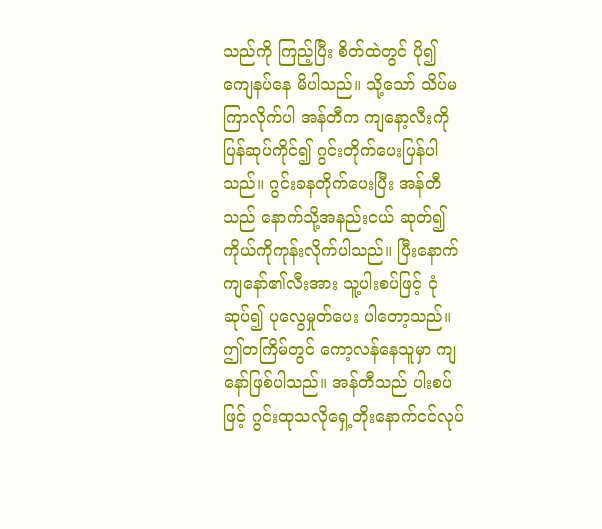သည်ကို ကြည့်ပြီး စိတ်ထဲတွင် ပို၍ ကျေနပ်နေ မိပါသည်။ သို့သော် သိပ်မကြာလိုက်ပါ အန်တီက ကျနော့လီးကိုပြန်ဆုပ်ကိုင်၍ ဂွင်းတိုက်ပေးပြန်ပါသည်။ ဂွင်းခနတိုက်ပေးပြီး အန်တီသည် နောက်သို့အနည်းငယ် ဆုတ်၍ ကိုယ်ကိုကုန်းလိုက်ပါသည်။ ပြီးနောက် ကျနော်၏လီးအား သူ့ပါးစပ်ဖြင့် ငုံဆုပ်၍ ပုလွေမှုတ်ပေး ပါတော့သည်။ ဤတကြိမ်တွင် ကော့လန်နေသူမှာ ကျနော်ဖြစ်ပါသည်။ အန်တီသည် ပါးစပ်ဖြင့် ဂွင်းထုသလိုရှေ့တိုးနောက်ငင်လုပ်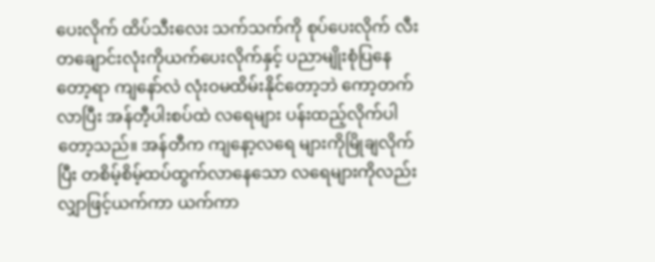ပေးလိုက် ထိပ်သီးလေး သက်သက်ကို စုပ်ပေးလိုက် လီးတချောင်းလုံးကိုယက်ပေးလိုက်နှင့် ပညာမျိုးစုံပြနေတော့ရာ ကျနော်လဲ လုံးဝမထိမ်းနိုင်တော့ဘဲ ကော့တက် လာပြီး အန်တီ့ပါးစပ်ထဲ လရေများ ပန်းထည့်လိုက်ပါတော့သည်။ အန်တီက ကျနော့လရေ များကိုမြိုချလိုက်ပြီး တစိမ့်စိမ့်ထပ်ထွက်လာနေသော လရေများကိုလည်း လျှာဖြင့်ယက်ကာ ယက်ကာ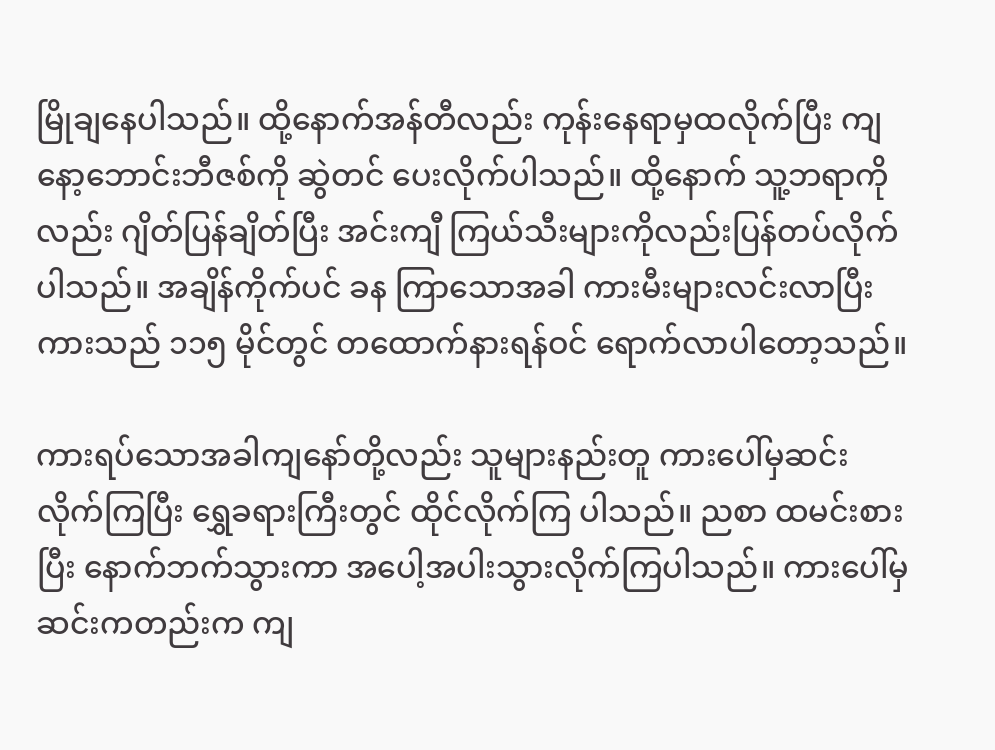မြိုချနေပါသည်။ ထို့နောက်အန်တီလည်း ကုန်းနေရာမှထလိုက်ပြီး ကျနော့ဘောင်းဘီဇစ်ကို ဆွဲတင် ပေးလိုက်ပါသည်။ ထို့နောက် သူ့ဘရာကိုလည်း ဂျိတ်ပြန်ချိတ်ပြီး အင်းကျီ ကြယ်သီးများကိုလည်းပြန်တပ်လိုက် ပါသည်။ အချိန်ကိုက်ပင် ခန ကြာသောအခါ ကားမီးများလင်းလာပြီး ကားသည် ၁၁၅ မိုင်တွင် တထောက်နားရန်ဝင် ရောက်လာပါတော့သည်။

ကားရပ်သောအခါကျနော်တို့လည်း သူများနည်းတူ ကားပေါ်မှဆင်းလိုက်ကြပြီး ရွှေခရားကြီးတွင် ထိုင်လိုက်ကြ ပါသည်။ ညစာ ထမင်းစားပြီး နောက်ဘက်သွားကာ အပေါ့အပါးသွားလိုက်ကြပါသည်။ ကားပေါ်မှဆင်းကတည်းက ကျ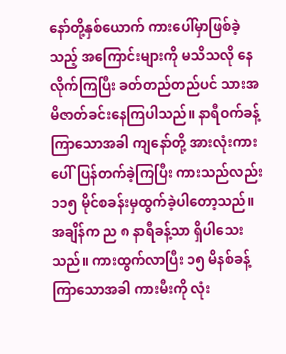နော်တို့နှစ်ယောက် ကားပေါ်မှာဖြစ်ခဲ့သည့် အကြောင်းများကို မသိသလို နေလိုက်ကြပြီး ခတ်တည်တည်ပင် သားအမိဇာတ်ခင်းနေကြပါသည်။ နာရီဝက်ခန့်ကြာသောအခါ ကျနော်တို့ အားလုံးကားပေါ်ပြန်တက်ခဲ့ကြပြီး ကားသည်လည်း ၁၁၅ မိုင်စခန်းမှထွက်ခဲ့ပါတော့သည်။ အချိန်က ည ၈ နာရီခန့်သာ ရှိပါသေးသည်။ ကားထွက်လာပြီး ၁၅ မိနစ်ခန့်ကြာသောအခါ ကားမီးကို လုံး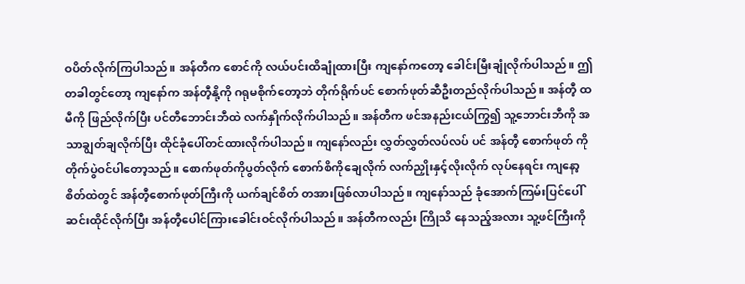ဝပိတ်လိုက်ကြပါသည်။ အန်တီက စောင်ကို လယ်ပင်းထိချုံထားပြီး ကျနော်ကတော့ ခေါင်းမြီးချုံလိုက်ပါသည်။ ဤတခါတွင်တော့ ကျနော်က အန်တီ့နို့ကို ဂရုမစိုက်တော့ဘဲ တိုက်ရိုက်ပင် စောက်ဖုတ်ဆီဦးတည်လိုက်ပါသည်။ အန်တီ့ ထမီကို ဖြည်လိုက်ပြီး ပင်တီဘောင်းဘီထဲ လက်နှိုက်လိုက်ပါသည်။ အန်တီက ဖင်အနည်းငယ်ကြွ၍ သူ့ဘောင်းဘီကို အသာချွတ်ချလိုက်ပြီး ထိုင်ခုံပေါ်တင်ထားလိုက်ပါသည်။ ကျနော်လည်း လွှတ်လွှတ်လပ်လပ် ပင် အန်တီ့ စောက်ဖုတ် ကို တိုက်ပွဲဝင်ပါတော့သည်။ စောက်ဖုတ်ကိုပွတ်လိုက် စောက်စိကိုချေလိုက် လက်ညှိုးနှင့်လိုးလိုက် လုပ်နေရင်း ကျနော့စိတ်ထဲတွင် အန်တီ့စောက်ဖုတ်ကြီးကို ယက်ချင်စိတ် တအားဖြစ်လာပါသည်။ ကျနော်သည် ခုံအောက်ကြမ်းပြင်ပေါ်ဆင်းထိုင်လိုက်ပြီး အန်တီ့ပေါင်ကြားခေါင်းဝင်လိုက်ပါသည်။ အန်တီကလည်း ကြိုသိ နေသည့်အလား သူ့ဖင်ကြီးကို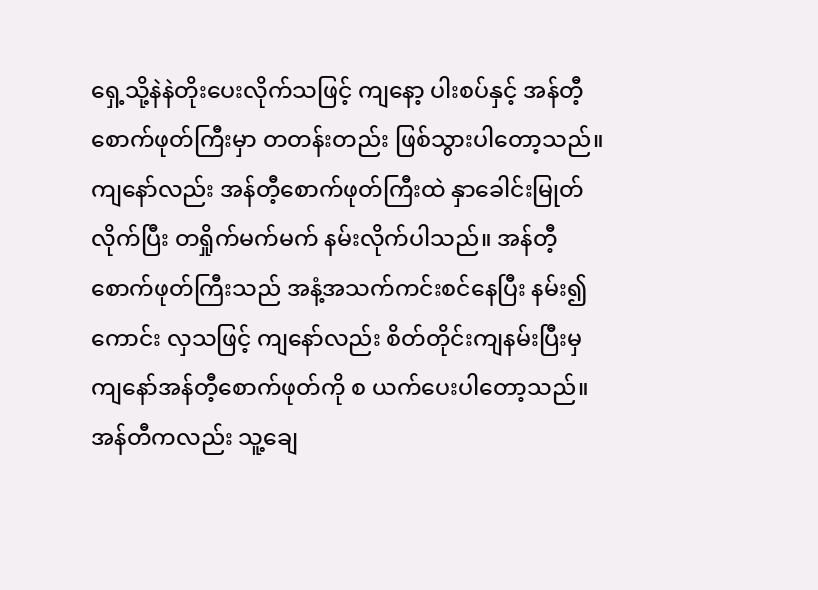ရှေ့သို့နဲနဲတိုးပေးလိုက်သဖြင့် ကျနော့ ပါးစပ်နှင့် အန်တီ့စောက်ဖုတ်ကြီးမှာ တတန်းတည်း ဖြစ်သွားပါတော့သည်။ ကျနော်လည်း အန်တီ့စောက်ဖုတ်ကြီးထဲ နှာခေါင်းမြုတ်လိုက်ပြီး တရှိုက်မက်မက် နမ်းလိုက်ပါသည်။ အန်တီ့စောက်ဖုတ်ကြီးသည် အနံ့အသက်ကင်းစင်နေပြီး နမ်း၍ကောင်း လှသဖြင့် ကျနော်လည်း စိတ်တိုင်းကျနမ်းပြီးမှ ကျနော်အန်တီ့စောက်ဖုတ်ကို စ ယက်ပေးပါတော့သည်။ အန်တီကလည်း သူ့ချေ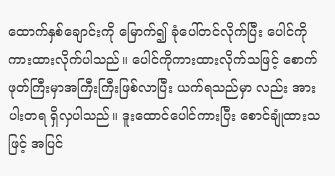ထောက်နှစ်ချောင်းကို မြောက်၍ ခုံပေါ်တင်လိုက်ပြီး ပေါင်ကို ကားထားလိုက်ပါသည်။ ပေါင်ကိုကားထားလိုက်သဖြင့် စောက်ဖုတ်ကြီးမှာအကြီးကြီးဖြစ်လာပြီး ယက်ရသည်မှာ လည်း အားပါးတရ ရှိလှပါသည်။ ဒူးထောင်ပေါင်ကားပြီး စောင်ချုံထားသဖြင့် အပြင်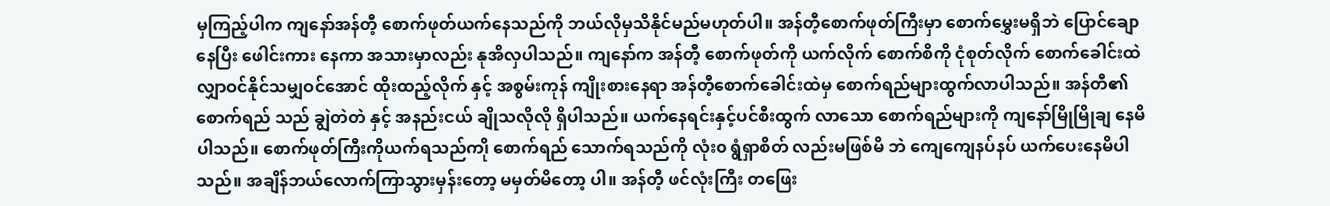မှကြည့်ပါက ကျနော်အန်တီ့ စောက်ဖုတ်ယက်နေသည်ကို ဘယ်လိုမှသိနိုင်မည်မဟုတ်ပါ။ အန်တီ့စောက်ဖုတ်ကြီးမှာ စောက်မွှေးမရှိဘဲ ပြောင်ချောနေပြီး ဖေါင်းကား နေကာ အသားမှာလည်း နုအိလှပါသည်။ ကျနော်က အန်တီ့ စောက်ဖုတ်ကို ယက်လိုက် စောက်စိကို ငုံစုတ်လိုက် စောက်ခေါင်းထဲ လျှာဝင်နိုင်သမျှဝင်အောင် ထိုးထည့်လိုက် နှင့် အစွမ်းကုန် ကျိုးစားနေရာ အန်တီ့စောက်ခေါင်းထဲမှ စောက်ရည်များထွက်လာပါသည်။ အန်တီ၏ စောက်ရည် သည် ချွဲတဲတဲ နှင့် အနည်းငယ် ချိုသလိုလို ရှိပါသည်။ ယက်နေရင်းနှင့်ပင်စီးထွက် လာသော စောက်ရည်များကို ကျနော်မြိုမြိုချ နေမိပါသည်။ စောက်ဖုတ်ကြီးကိုယက်ရသည်က၊ို စောက်ရည် သောက်ရသည်ကို လုံး၀ ရွံရှာစိတ် လည်းမဖြစ်မိ ဘဲ ကျေကျေနပ်နပ် ယက်ပေးနေမိပါသည်။ အချိန်ဘယ်လောက်ကြာသွားမှန်းတော့ မမှတ်မိတော့ ပါ။ အန်တီ့ ဖင်လုံးကြီး တဖြေး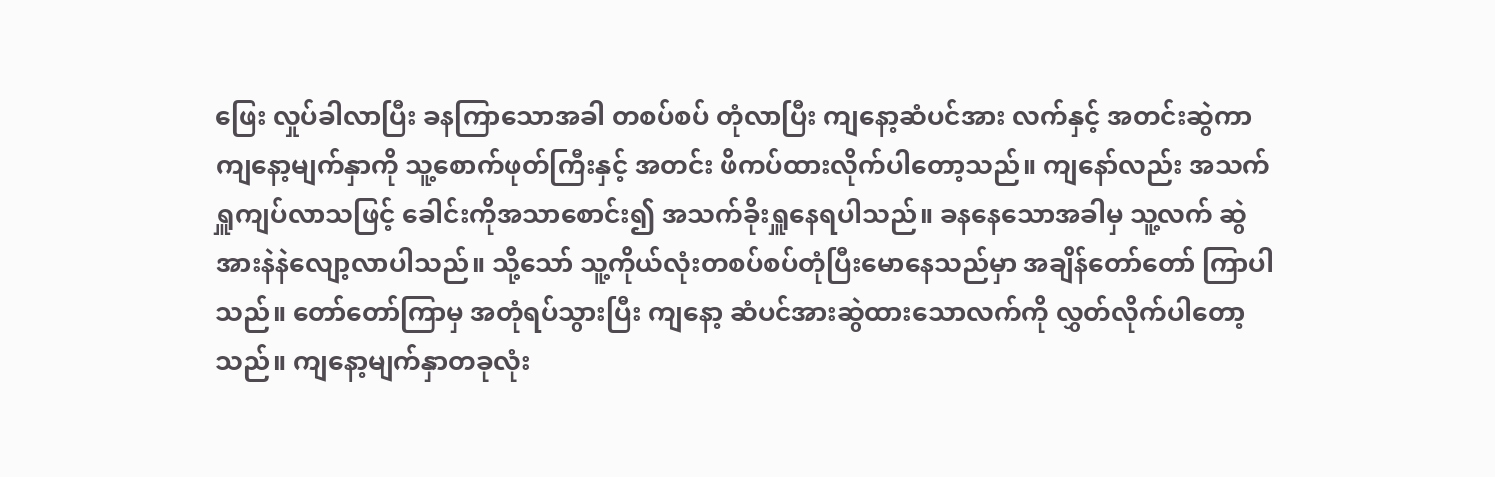ဖြေး လှုပ်ခါလာပြီး ခနကြာသောအခါ တစပ်စပ် တုံလာပြီး ကျနော့ဆံပင်အား လက်နှင့် အတင်းဆွဲကာ ကျနော့မျက်နှာကို သူ့စောက်ဖုတ်ကြီးနှင့် အတင်း ဖိကပ်ထားလိုက်ပါတော့သည်။ ကျနော်လည်း အသက်ရှူကျပ်လာသဖြင့် ခေါင်းကိုအသာစောင်း၍ အသက်ခိုးရှူနေရပါသည်။ ခနနေသောအခါမှ သူ့လက် ဆွဲအားနဲနဲလျော့လာပါသည်။ သို့သော် သူ့ကိုယ်လုံးတစပ်စပ်တုံပြီးမောနေသည်မှာ အချိန်တော်တော် ကြာပါ သည်။ တော်တော်ကြာမှ အတုံရပ်သွားပြီး ကျနော့ ဆံပင်အားဆွဲထားသောလက်ကို လွှတ်လိုက်ပါတော့သည်။ ကျနော့မျက်နှာတခုလုံး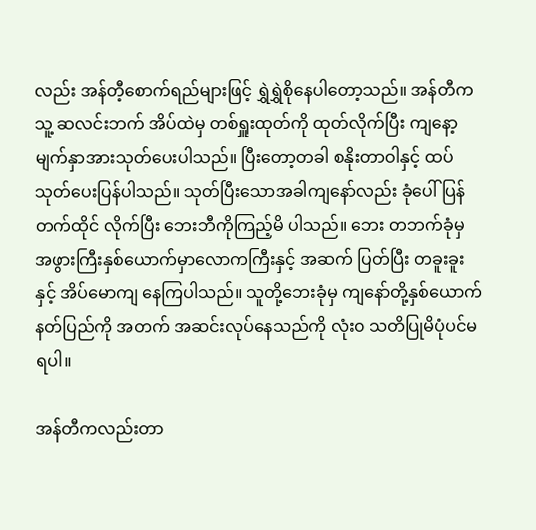လည်း အန်တီ့စောက်ရည်များဖြင့် ရွှဲရွှဲစိုနေပါတော့သည်။ အန်တီက သူ့ ဆလင်းဘက် အိပ်ထဲမှ တစ်ရှူးထုတ်ကို ထုတ်လိုက်ပြီး ကျနော့ မျက်နှာအားသုတ်ပေးပါသည်။ ပြီးတော့တခါ စနိုးတာဝါနှင့် ထပ်သုတ်ပေးပြန်ပါသည်။ သုတ်ပြီးသောအခါကျနော်လည်း ခုံပေါ်ပြန်တက်ထိုင် လိုက်ပြီး ဘေးဘီကိုကြည့်မိ ပါသည်။ ဘေး တဘက်ခုံမှ အဖွားကြီးနှစ်ယောက်မှာလောကကြီးနှင့် အဆက် ပြတ်ပြီး တခူးခူးနှင့် အိပ်မောကျ နေကြပါသည်။ သူတို့ဘေးခုံမှ ကျနော်တို့နှစ်ယောက် နတ်ပြည်ကို အတက် အဆင်းလုပ်နေသည်ကို လုံး၀ သတိပြုမိပုံပင်မရပါ။

အန်တီကလည်းတာ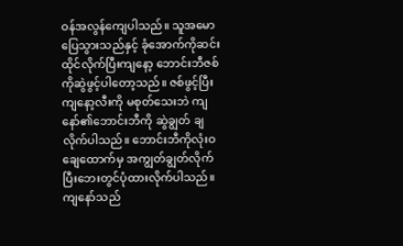ဝန်အလွန်ကျေပါသည်။ သူအမောပြေသွားသည်နှင့် ခုံအောက်ကိုဆင်းထိုင်လိုက်ပြီးကျနော့ ဘောင်းဘီဇစ်ကိုဆွဲဖွင့်ပါတော့သည်။ ဇစ်ဖွင့်ပြီး ကျနော့လီးကို မစုတ်သေးဘဲ ကျနော်၏ဘောင်းဘီကို ဆွဲချွတ် ချလိုက်ပါသည်။ ဘောင်းဘီကိုလုံးဝချေထောက်မှ အကျွတ်ချွတ်လိုက်ပြီးဘေးတွင်ပုံထားလိုက်ပါသည်။ ကျနော်သည်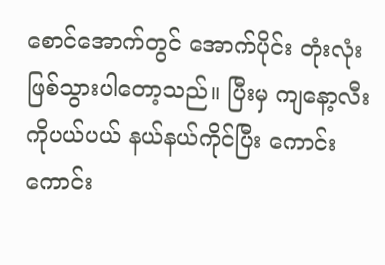စောင်အောက်တွင် အောက်ပိုင်း တုံးလုံးဖြစ်သွားပါတော့သည်။ ပြီးမှ ကျနော့လီးကိုပယ်ပယ် နယ်နယ်ကိုင်ပြီး ကောင်းကောင်း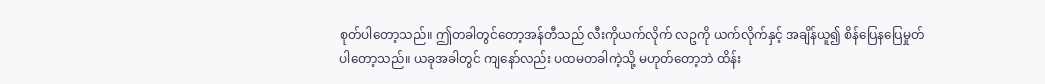စုတ်ပါတော့သည်။ ဤတခါတွင်တော့အန်တီသည် လီးကိုယက်လိုက် လဥကို ယက်လိုက်နှင့် အချိန်ယူ၍ စိန်ပြေနပြေမှုတ်ပါတော့သည်။ ယခုအခါတွင် ကျနော်လည်း ပထမတခါကဲ့သို့ မဟုတ်တော့ဘဲ ထိန်း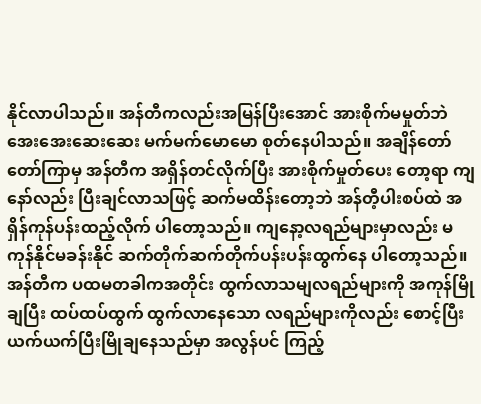နိုင်လာပါသည်။ အန်တီကလည်းအမြန်ပြီးအောင် အားစိုက်မမှုတ်ဘဲ အေးအေးဆေးဆေး မက်မက်မောမော စုတ်နေပါသည်။ အချိန်တော်တော်ကြာမှ အန်တီက အရှိန်တင်လိုက်ပြီး အားစိုက်မှုတ်ပေး တော့ရာ ကျနော်လည်း ပြီးချင်လာသဖြင့် ဆက်မထိန်းတော့ဘဲ အန်တီ့ပါးစပ်ထဲ အရှိန်ကုန်ပန်းထည့်လိုက် ပါတော့သည်။ ကျနော့လရည်များမှာလည်း မကုန်နိုင်မခန်းနိုင် ဆက်တိုက်ဆက်တိုက်ပန်းပန်းထွက်နေ ပါတော့သည်။ အန်တီက ပထမတခါကအတိုင်း ထွက်လာသမျလရည်များကို အကုန်မြိုချပြီး ထပ်ထပ်ထွက် ထွက်လာနေသော လရည်များကိုလည်း စောင့်ပြီး ယက်ယက်ပြီးမြိုချနေသည်မှာ အလွန်ပင် ကြည့်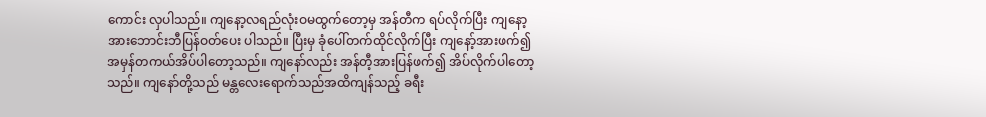ကောင်း လှပါသည်။ ကျနော့လရည်လုံးဝမထွက်တော့မှ အန်တီက ရပ်လိုက်ပြီး ကျနော့အားဘောင်းဘီပြန်ဝတ်ပေး ပါသည်။ ပြီးမှ ခုံပေါ်တက်ထိုင်လိုက်ပြီး ကျနော့်အားဖက်၍ အမှန်တကယ်အိပ်ပါတော့သည်။ ကျနော်လည်း အန်တီ့အားပြန်ဖက်၍ အိပ်လိုက်ပါတော့သည်။ ကျနော်တို့သည် မန္တလေးရောက်သည်အထိကျန်သည့် ခရီး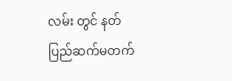လမ်း တွင် နတ်ပြည်ဆက်မတက်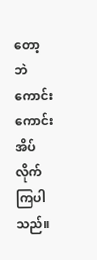တော့ဘဲ ကောင်းကောင်းအိပ်လိုက်ကြပါသည်။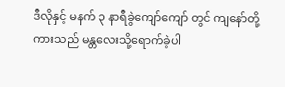ဒီလိုနှင့် မနက် ၃ နာရီခွဲကျော်ကျော် တွင် ကျနော်တို့ကားသည် မန္တလေးသို့ရောက်ခဲ့ပါ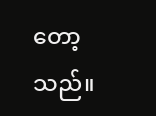တော့သည်။